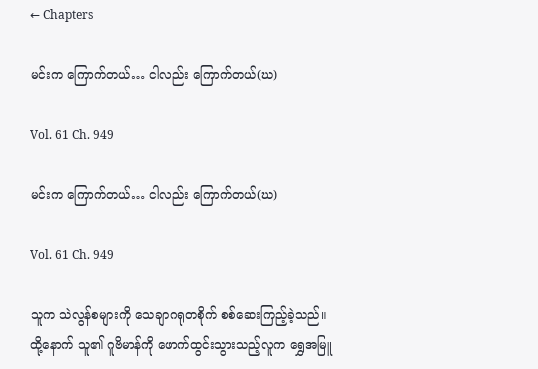← Chapters

မင်းက ကြောက်တယ်… ငါလည်း ကြောက်တယ်(ဃ)

Vol. 61 Ch. 949

မင်းက ကြောက်တယ်… ငါလည်း ကြောက်တယ်(ဃ)

Vol. 61 Ch. 949

သူက သဲလွန်စများကို သေချာဂရုတစိုက် စစ်ဆေးကြည့်ခဲ့သည်။ ထို့နောက် သူ၏ ဂူဗိမာန်ကို ဖောက်ထွင်းသွားသည့်လူက ရွှေအမြူ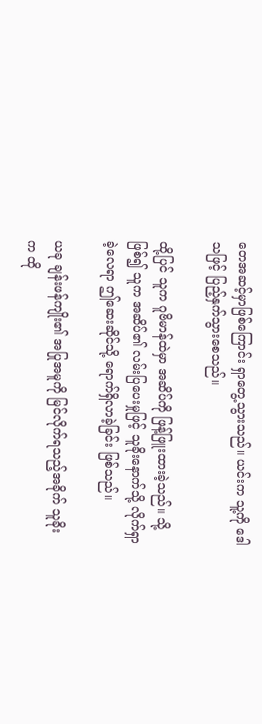တေအဆင့်မှာဖြစ်ကြောင်း ရှာတွေ့သွားသည်။ ယင်းက သူ့ကို ဒေါသဖြင့် ပြည့်နှက်သွားစေသည်။

ထို့ပြင် သူက ဂူဗိမာန်ထဲမှာ အဆိပ်ကို ဖြန့်ဖြူးထားခဲ့သည်။ သို့ဖြစ်၍ သူက အဆိပ်၏ လမ်းပြပေးမှုဖြင့် သူခိုးနောက်သို့ လိုက်ရှာခဲ့လေရာ ဤဆေးဆိုင်သို့ ရောက်ရှိလာခဲ့ခြင်း ဖြစ်သည်။

ယခု ချန်းဖန်ကျိုး၏ အပြုအမူကို မြင်လိုက်ရသည့်အခိုက် သူခိုးက ထို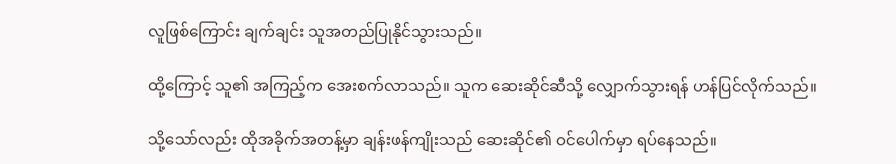လူဖြစ်ကြောင်း ချက်ချင်း သူအတည်ပြုနိုင်သွားသည်။

ထို့ကြောင့် သူ၏ အကြည့်က အေးစက်လာသည်။ သူက ဆေးဆိုင်ဆီသို့ လျှောက်သွားရန် ဟန်ပြင်လိုက်သည်။

သို့သော်လည်း ထိုအခိုက်အတန့်မှာ ချန်းဖန်ကျိုးသည် ဆေးဆိုင်၏ ဝင်ပေါက်မှာ ရပ်နေသည်။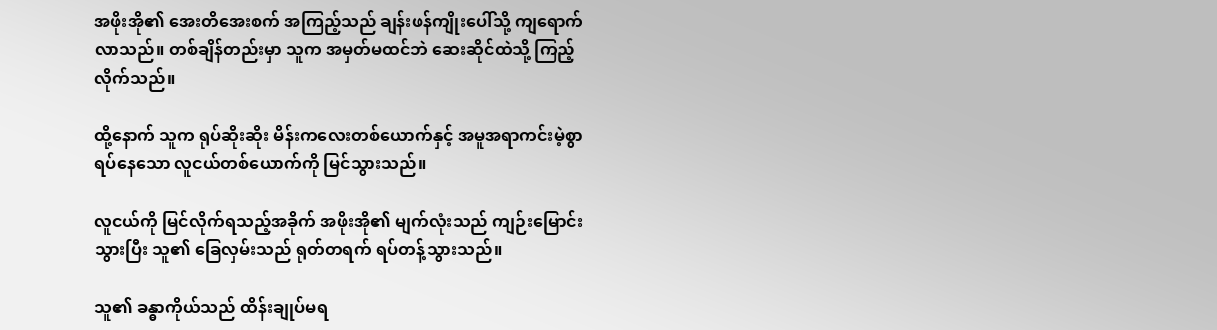အဖိုးအို၏ အေးတိအေးစက် အကြည့်သည် ချန်းဖန်ကျိုးပေါ်သို့ ကျရောက်လာသည်။ တစ်ချိန်တည်းမှာ သူက အမှတ်မထင်ဘဲ ဆေးဆိုင်ထဲသို့ ကြည့်လိုက်သည်။

ထို့နောက် သူက ရုပ်ဆိုးဆိုး မိန်းကလေးတစ်ယောက်နှင့် အမူအရာကင်းမဲ့စွာ ရပ်နေသော လူငယ်တစ်ယောက်ကို မြင်သွားသည်။

လူငယ်ကို မြင်လိုက်ရသည့်အခိုက် အဖိုးအို၏ မျက်လုံးသည် ကျဉ်းမြောင်းသွားပြီး သူ၏ ခြေလှမ်းသည် ရုတ်တရက် ရပ်တန့်သွားသည်။

သူ၏ ခန္ဓာကိုယ်သည် ထိန်းချုပ်မရ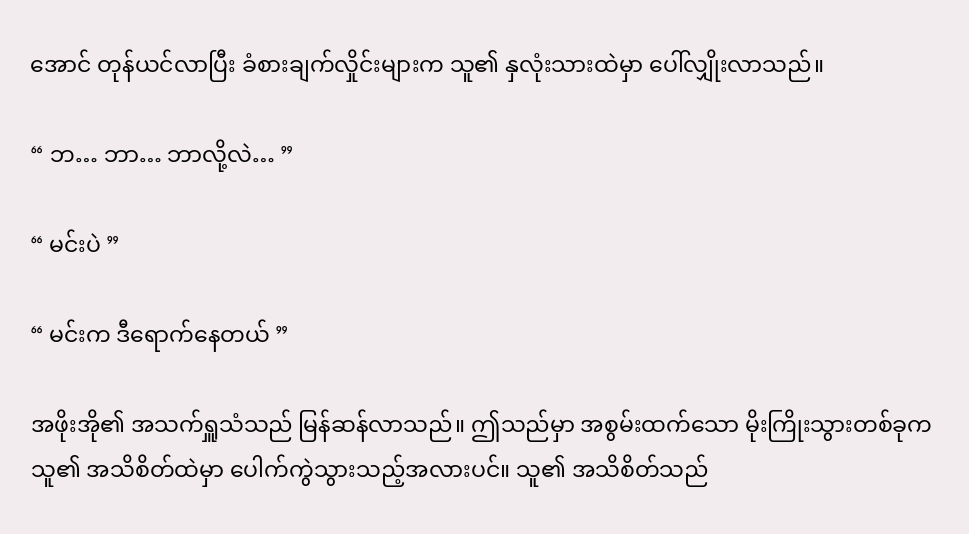အောင် တုန်ယင်လာပြီး ခံစားချက်လှိုင်းများက သူ၏ နှလုံးသားထဲမှာ ပေါ်လျှိုးလာသည်။

“ ဘ… ဘာ… ဘာလို့လဲ… ”

“ မင်းပဲ ”

“ မင်းက ဒီရောက်နေတယ် ”

အဖိုးအို၏ အသက်ရှူသံသည် မြန်ဆန်လာသည်။ ဤသည်မှာ အစွမ်းထက်သော မိုးကြိုးသွားတစ်ခုက သူ၏ အသိစိတ်ထဲမှာ ပေါက်ကွဲသွားသည့်အလားပင်။ သူ၏ အသိစိတ်သည်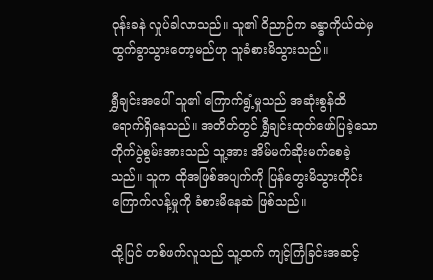ဝုန်းခနဲ လှုပ်ခါလာသည်။ သူ၏ ဝိညာဉ်က ခန္ဓာကိုယ်ထဲမှ ထွက်ခွာသွားတော့မည်ဟု သူခံစားမိသွားသည်။

ရွှီချင်းအပေါ် သူ၏ ကြောက်ရွံ့မှုသည် အဆုံးစွန်ထိ ရောက်ရှိနေသည်။ အတိတ်တွင် ရွှီချင်းထုတ်ဖော်ပြခဲ့သော တိုက်ပွဲစွမ်းအားသည် သူ့အား အိမ်မက်ဆိုးမက်စေခဲ့သည်။ သူက ထိုအဖြစ်အပျက်ကို ပြန်တွေးမိသွားတိုင်း ကြောက်လန့်မှုကို ခံစားမိနေဆဲ ဖြစ်သည်။

ထို့ပြင် တစ်ဖက်လူသည် သူ့ထက် ကျင့်ကြံခြင်းအဆင့်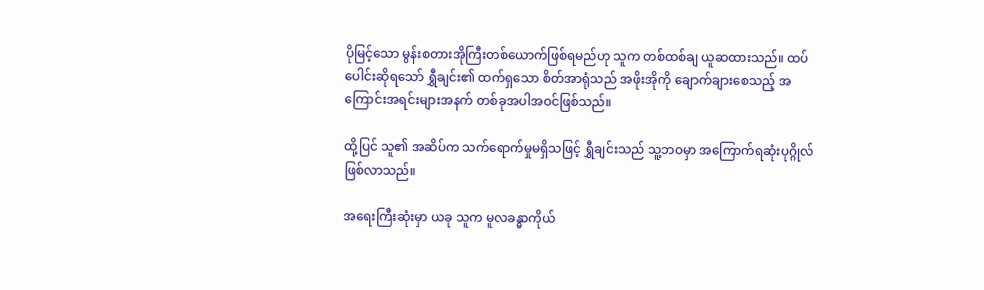ပိုမြင့်သော မွန်းစတားအိုကြီးတစ်ယောက်ဖြစ်ရမည်ဟု သူက တစ်ထစ်ချ ယူဆထားသည်။ ထပ်ပေါင်းဆိုရသော် ရွှီချင်း၏ ထက်ရှသော စိတ်အာရုံသည် အဖိုးအိုကို ချောက်ချားစေသည့် အကြောင်းအရင်းများအနက် တစ်ခုအပါအဝင်ဖြစ်သည်။

ထို့ပြင် သူ၏ အဆိပ်က သက်ရောက်မှုမရှိသဖြင့် ရွှီချင်းသည် သူ့ဘဝမှာ အကြောက်ရဆုံးပုဂ္ဂိုလ် ဖြစ်လာသည်။

အရေးကြီးဆုံးမှာ ယခု သူက မူလခန္ဓာကိုယ်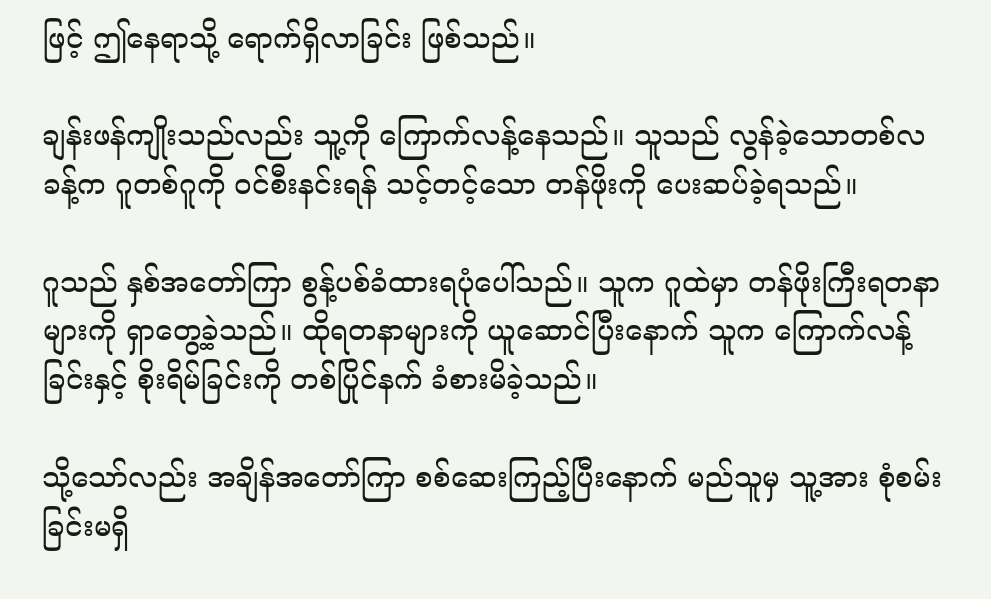ဖြင့် ဤနေရာသို့ ရောက်ရှိလာခြင်း ဖြစ်သည်။

ချန်းဖန်ကျိုးသည်လည်း သူ့ကို ကြောက်လန့်နေသည်။ သူသည် လွန်ခဲ့သောတစ်လခန့်က ဂူတစ်ဂူကို ဝင်စီးနင်းရန် သင့်တင့်သော တန်ဖိုးကို ပေးဆပ်ခဲ့ရသည်။

ဂူသည် နှစ်အတော်ကြာ စွန့်ပစ်ခံထားရပုံပေါ်သည်။ သူက ဂူထဲမှာ တန်ဖိုးကြီးရတနာများကို ရှာတွေ့ခဲ့သည်။ ထိုရတနာများကို ယူဆောင်ပြီးနောက် သူက ကြောက်လန့်ခြင်းနှင့် စိုးရိမ်ခြင်းကို တစ်ပြိုင်နက် ခံစားမိခဲ့သည်။

သို့သော်လည်း အချိန်အတော်ကြာ စစ်ဆေးကြည့်ပြီးနောက် မည်သူမှ သူ့အား စုံစမ်းခြင်းမရှိ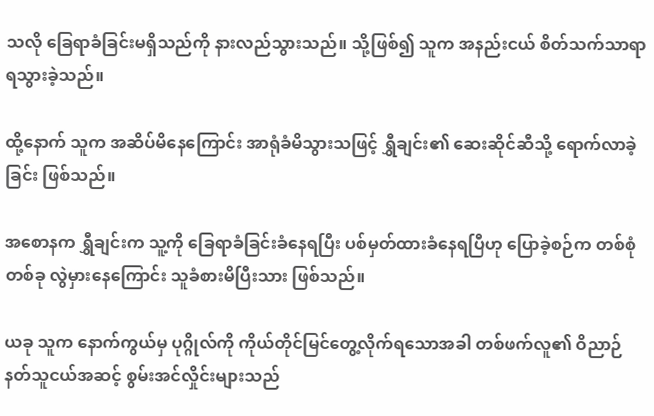သလို ခြေရာခံခြင်းမရှိသည်ကို နားလည်သွားသည်။ သို့ဖြစ်၍ သူက အနည်းငယ် စိတ်သက်သာရာရသွားခဲ့သည်။

ထို့နောက် သူက အဆိပ်မိနေကြောင်း အာရုံခံမိသွားသဖြင့် ရွှီချင်း၏ ဆေးဆိုင်ဆီသို့ ရောက်လာခဲ့ခြင်း ဖြစ်သည်။

အစောနက ရွှီချင်းက သူ့ကို ခြေရာခံခြင်းခံနေရပြီး ပစ်မှတ်ထားခံနေရပြီဟု ပြောခဲ့စဉ်က တစ်စုံတစ်ခု လွဲမှားနေကြောင်း သူခံစားမိပြီးသား ဖြစ်သည်။

ယခု သူက နောက်ကွယ်မှ ပုဂ္ဂိုလ်ကို ကိုယ်တိုင်မြင်တွေ့လိုက်ရသောအခါ တစ်ဖက်လူ၏ ဝိညာဉ်နတ်သူငယ်အဆင့် စွမ်းအင်လှိုင်းများသည်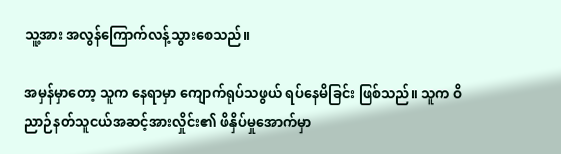သူ့အား အလွန်ကြောက်လန့်သွားစေသည်။

အမှန်မှာတော့ သူက နေရာမှာ ကျောက်ရုပ်သဖွယ် ရပ်နေမိခြင်း ဖြစ်သည်။ သူက ဝိညာဉ်နတ်သူငယ်အဆင့်အားလှိုင်း၏ ဖိနှိပ်မှုအောက်မှာ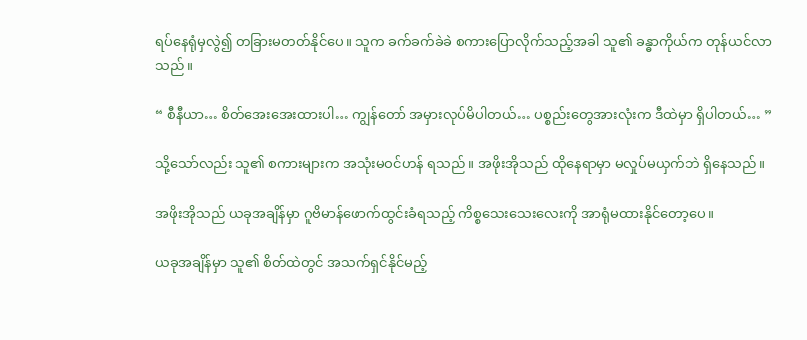ရပ်နေရုံမှလွဲ၍ တခြားမတတ်နိုင်ပေ။ သူက ခက်ခက်ခဲခဲ စကားပြောလိုက်သည့်အခါ သူ၏ ခန္ဓာကိုယ်က တုန်ယင်လာသည်။

“ စီနီယာ… စိတ်အေးအေးထားပါ… ကျွန်တော် အမှားလုပ်မိပါတယ်… ပစ္စည်းတွေအားလုံးက ဒီထဲမှာ ရှိပါတယ်… ”

သို့သော်လည်း သူ၏ စကားများက အသုံးမဝင်ဟန် ရသည်။ အဖိုးအိုသည် ထိုနေရာမှာ မလှုပ်မယှက်ဘဲ ရှိနေသည်။

အဖိုးအိုသည် ယခုအချိန်မှာ ဂူဗိမာန်ဖောက်ထွင်းခံရသည့် ကိစ္စသေးသေးလေးကို အာရုံမထားနိုင်တော့ပေ။

ယခုအချိန်မှာ သူ၏ စိတ်ထဲတွင် အသက်ရှင်နိုင်မည့်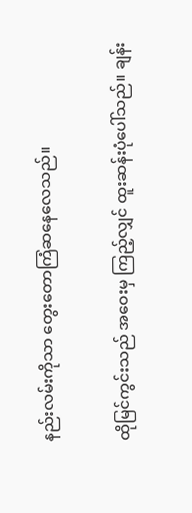နည်းလမ်းကိုသာ တွေးတောကြံဆနေလေသည်။

ထိုမြင်ကွင်းသည် အဝေးမှ ကြည့်လျှင် ထူးဆန်းပုံပေါ်သည်။ ချန်း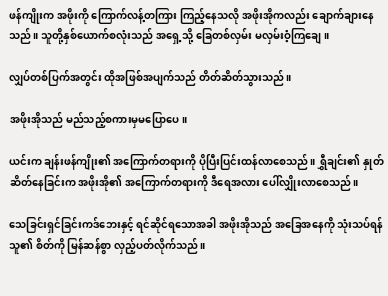ဖန်ကျိုးက အဖိုးကို ကြောက်လန့်တကြား ကြည့်နေသလို အဖိုးအိုကလည်း ချောက်ချားနေသည်။ သူတို့နှစ်ယောက်စလုံးသည် အရှေ့သို့ ခြေတစ်လှမ်း မလှမ်းဝံ့ကြချေ။

လျှပ်တစ်ပြက်အတွင်း ထိုအဖြစ်အပျက်သည် တိတ်ဆိတ်သွားသည်။

အဖိုးအိုသည် မည်သည့်စကားမှမပြောပေ။

ယင်းက ချန်းဖန်ကျိုး၏ အကြောက်တရားကို ပိုပြီးပြင်းထန်လာစေသည်။ ရွှီချင်း၏ နှုတ်ဆိတ်နေခြင်းက အဖိုးအို၏ အကြောက်တရားကို ဒီရေအလား ပေါ်လျှိုးလာစေသည်။

သေခြင်းရှင်ခြင်းကဒ်ဘေးနှင့် ရင်ဆိုင်ရသောအခါ အဖိုးအိုသည် အခြေအနေကို သုံးသပ်ရန် သူ၏ စိတ်ကို မြန်ဆန်စွာ လှည့်ပတ်လိုက်သည်။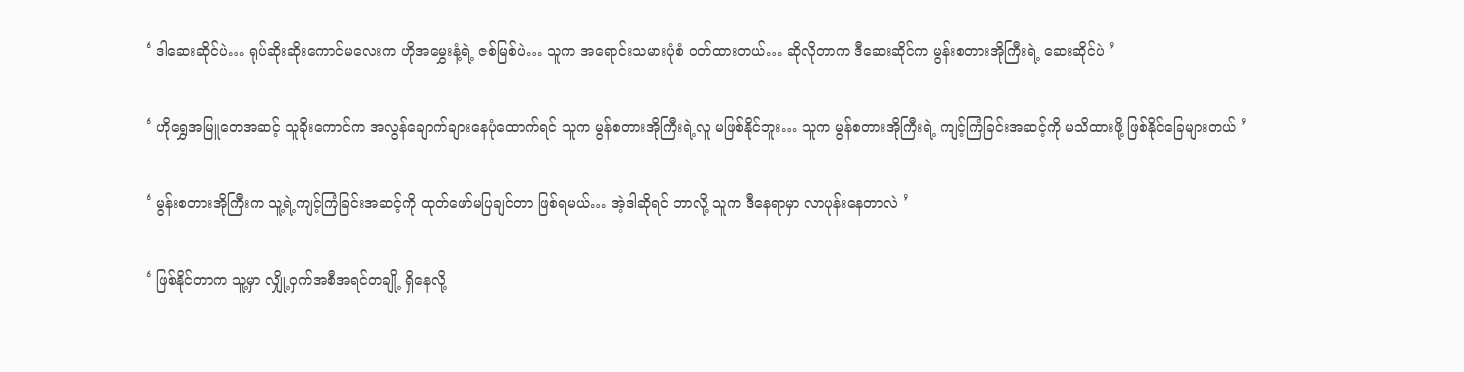‘ ဒါဆေးဆိုင်ပဲ… ရုပ်ဆိုးဆိုးကောင်မလေးက ဟိုအမွှေးနံ့ရဲ့ ဇစ်မြစ်ပဲ… သူက အရောင်းသမားပုံစံ ဝတ်ထားတယ်… ဆိုလိုတာက ဒီဆေးဆိုင်က မွန်းစတားအိုကြီးရဲ့ ဆေးဆိုင်ပဲ ’

‘ ဟိုရွှေအမြူတေအဆင့် သူခိုးကောင်က အလွန်ချောက်ချားနေပုံထောက်ရင် သူက မွန်စတားအိုကြီးရဲ့လူ မဖြစ်နိုင်ဘူး… သူက မွန်စတားအိုကြီးရဲ့ ကျင့်ကြံခြင်းအဆင့်ကို မသိထားဖို့ ဖြစ်နိုင်ခြေများတယ် ’

‘ မွန်းစတားအိုကြီးက သူ့ရဲ့ကျင့်ကြံခြင်းအဆင့်ကို ထုတ်ဖော်မပြချင်တာ ဖြစ်ရမယ်… အဲ့ဒါဆိုရင် ဘာလို့ သူက ဒီနေရာမှာ လာပုန်းနေတာလဲ ’

‘ ဖြစ်နိုင်တာက သူ့မှာ လျှို့ဝှက်အစီအရင်တချို့ ရှိနေလို့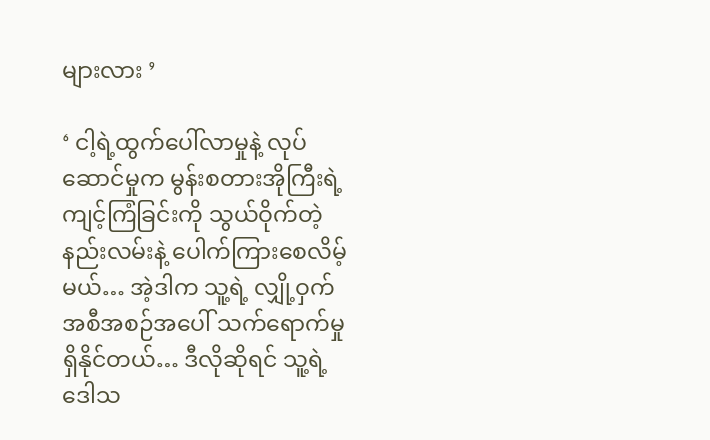များလား ’

‘ ငါ့ရဲ့ထွက်ပေါ်လာမှုနဲ့ လုပ်ဆောင်မှုက မွန်းစတားအိုကြီးရဲ့ ကျင့်ကြံခြင်းကို သွယ်ဝိုက်တဲ့နည်းလမ်းနဲ့ ပေါက်ကြားစေလိမ့်မယ်… အဲ့ဒါက သူ့ရဲ့ လျှို့ဝှက်အစီအစဉ်အပေါ် သက်ရောက်မှုရှိနိုင်တယ်… ဒီလိုဆိုရင် သူ့ရဲ့ဒေါသ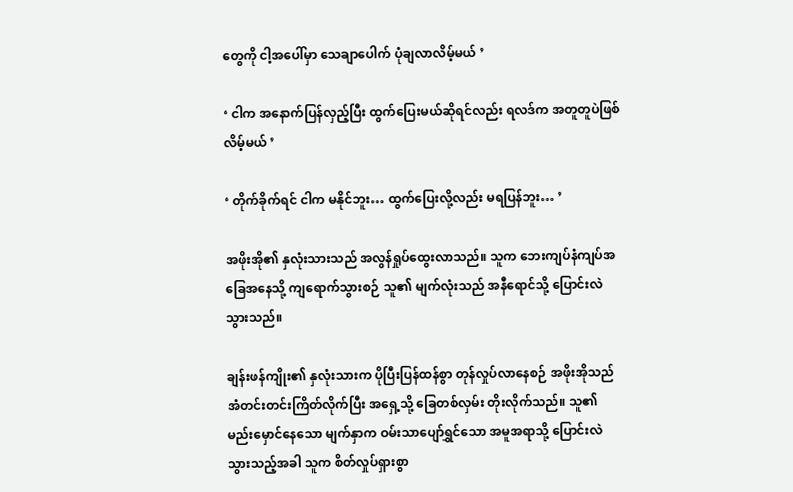တွေကို ငါ့အပေါ်မှာ သေချာပေါက် ပုံချလာလိမ့်မယ် ’

‘ ငါက အနောက်ပြန်လှည့်ပြီး ထွက်ပြေးမယ်ဆိုရင်လည်း ရလဒ်က အတူတူပဲဖြစ်လိမ့်မယ် ’

‘ တိုက်ခိုက်ရင် ငါက မနိုင်ဘူး… ထွက်ပြေးလို့လည်း မရပြန်ဘူး… ’

အဖိုးအို၏ နှလုံးသားသည် အလွန်ရှုပ်ထွေးလာသည်။ သူက ဘေးကျပ်နံကျပ်အခြေအနေသို့ ကျရောက်သွားစဉ် သူ၏ မျက်လုံးသည် အနီရောင်သို့ ပြောင်းလဲသွားသည်။

ချန်းဖန်ကျိုး၏ နှလုံးသားက ပိုပြီးပြန်ထန်စွာ တုန်လှုပ်လာနေစဉ် အဖိုးအိုသည် အံတင်းတင်းကြိတ်လိုက်ပြီး အရှေ့သို့ ခြေတစ်လှမ်း တိုးလိုက်သည်။ သူ၏ မည်းမှောင်နေသော မျက်နှာက ဝမ်းသာပျော်ရွှင်သော အမူအရာသို့ ပြောင်းလဲသွားသည့်အခါ သူက စိတ်လှုပ်ရှားစွာ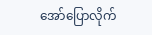အော်ပြောလိုက်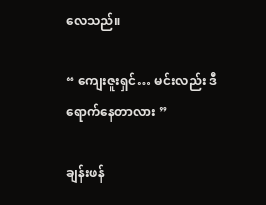လေသည်။

“ ကျေးဇူးရှင်… မင်းလည်း ဒီရောက်နေတာလား ”

ချန်းဖန်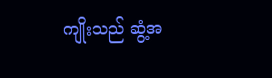ကျိုးသည် ဆွံ့အ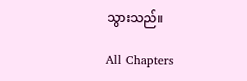သွားသည်။

All Chapters